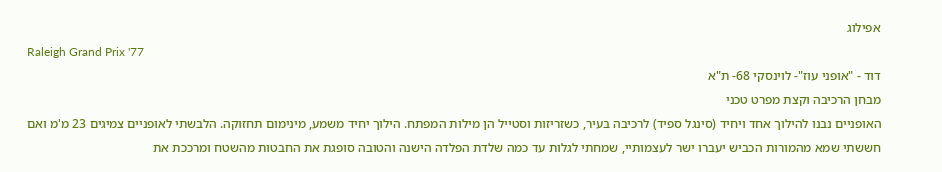אפילוג
Raleigh Grand Prix '77
דוד - "אופני עוז"- לוינסקי 68- ת"א
מבחן הרכיבה וקצת מפרט טכני
האופניים נבנו להילוך אחד ויחיד (סינגל ספיד) לרכיבה בעיר, כשזריזות וסטייל הן מילות המפתח. הילוך יחיד משמע, מינימום תחזוקה. הלבשתי לאופניים צמיגים 23 מ'מ ואם חששתי שמא מהמורות הכביש יעברו ישר לעצמותיי, שמחתי לגלות עד כמה שלדת הפלדה הישנה והטובה סופגת את החבטות מהשטח ומרככת את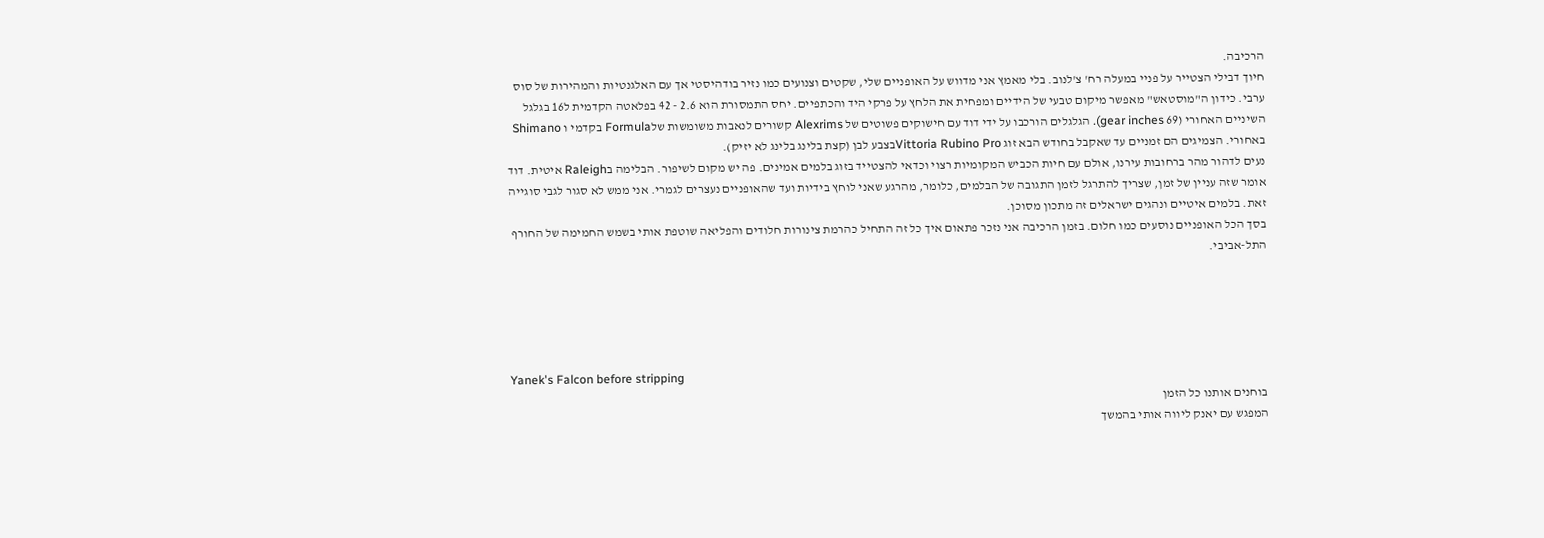הרכיבה.
חיוך דבילי הצטייר על פניי במעלה רח' צ'לנוב. בלי מאמץ אני מדווש על האופניים שלי, שקטים וצנועים כמו נזיר בודהיסטי אך עם האלגנטיות והמהירות של סוס ערבי. כידון ה"מוסטאש" מאפשר מיקום טבעי של הידיים ומפחית את הלחץ על פרקי היד והכתפיים. יחס התמסורת הוא 2.6 - 42 בפלאטה הקדמית ל16 בגלגל השיניים האחורי (69 gear inches). הגלגלים הורכבו על ידי דוד עם חישוקים פשוטים של Alexrims קשורים לנאבות משומשות שלFormula בקדמי ו Shimano באחורי. הצמיגים הם זמניים עד שאקבל בחודש הבא זוג Vittoria Rubino Proבצבע לבן (קצת בלינג בלינג לא יזיק).
נעים לדהור מהר ברחובות עירנו, אולם עם חיות הכביש המקומיות רצוי וכדאי להצטייד בזוג בלמים אמינים. פה יש מקום לשיפור. הבלימה בRaleigh איטית. דוד אומר שזה עניין של זמן, שצריך להתרגל לזמן התגובה של הבלמים, כלומר, מהרגע שאני לוחץ בידיות ועד שהאופניים נעצרים לגמרי. אני ממש לא סגור לגבי סוגייה זאת. בלמים איטיים ונהגים ישראלים זה מתכון מסוכן.
בסך הכל האופניים נוסעים כמו חלום. בזמן הרכיבה אני נזכר פתאום איך כל זה התחיל כהרמת צינורות חלודים והפליאה שוטפת אותי בשמש החמימה של החורף התל-אביבי.





Yanek's Falcon before stripping
בוחנים אותנו כל הזמן
המפגש עם יאנק ליווה אותי בהמשך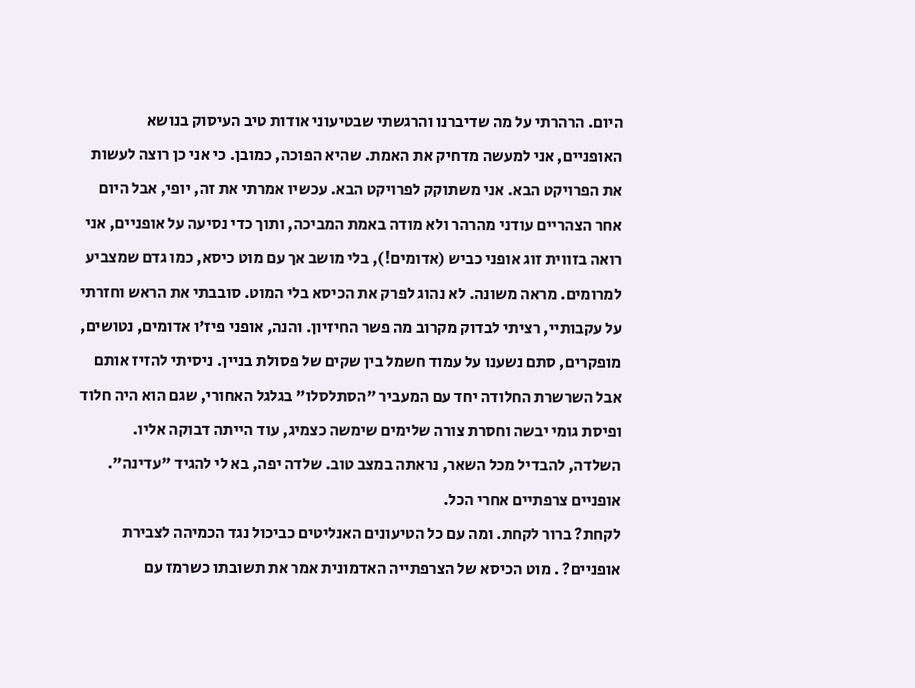היום. הרהרתי על מה שדיברנו והרגשתי שבטיעוני אודות טיב העיסוק בנושא האופניים, אני למעשה מדחיק את האמת. שהיא הפוכה, כמובן. כי אני כן רוצה לעשות את הפרויקט הבא. אני משתוקק לפרויקט הבא. עכשיו אמרתי את זה, יופי, אבל היום אחר הצהריים עודני מהרהר ולא מודה באמת המביכה, ותוך כדי נסיעה על אופניים, אני רואה בזווית זוג אופני כביש (אדומים!), בלי מושב אך עם מוט כיסא, כמו גדם שמצביע למרומים. מראה משונה. לא נהוג לפרק את הכיסא בלי המוט. סובבתי את הראש וחזרתי על עקבותיי, רציתי לבדוק מקרוב מה פשר החיזיון. והנה, אופני פיז'ו אדומים, נטושים, מופקרים, סתם נשענו על עמוד חשמל בין שקים של פסולת בניין. ניסיתי להזיז אותם אבל השרשרת החלודה יחד עם המעביר "הסתלסלו" בגלגל האחורי, שגם הוא היה חלוד ופיסת גומי יבשה וחסרת צורה שלימים שימשה כצמיג, עוד הייתה דבוקה אליו. השלדה, להבדיל מכל השאר, נראתה במצב טוב. שלדה יפה, בא לי להגיד "עדינה". אופניים צרפתיים אחרי הכל.
לקחת? ברור לקחת. ומה עם כל הטיעונים האנליטים כביכול נגד הכמיהה לצבירת אופניים? . מוט הכיסא של הצרפתייה האדמונית אמר את תשובתו כשרמז עם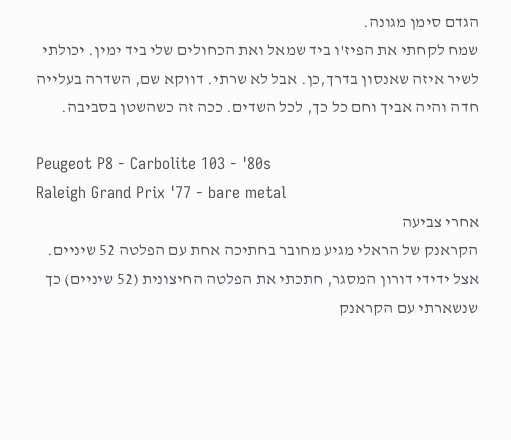הגדם סימן מגונה.
שמח לקחתי את הפיז'ו ביד שמאל ואת הכחולים שלי ביד ימין. יכולתי לשיר איזה שאנסון בדרך,כן. אבל לא שרתי. דווקא שם, השדרה בעלייה חדה והיה אביך וחם כל כך, לכל השדים. ככה זה כשהשטן בסביבה.

Peugeot P8 - Carbolite 103 - '80s
Raleigh Grand Prix '77 - bare metal
אחרי צביעה
הקראנק של הראלי מגיע מחובר בחתיכה אחת עם הפלטה 52 שיניים.
אצל ידידי דורון המסגר, חתכתי את הפלטה החיצונית (52 שיניים) כך שנשארתי עם הקראנק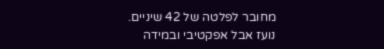מחובר לפלטה של 42 שיניים. נועז אבל אפקטיבי ובמידה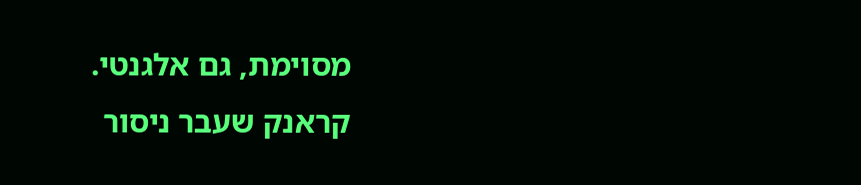מסוימת, גם אלגנטי.
קראנק שעבר ניסור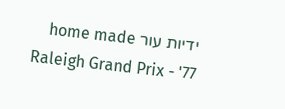ידיות עור home made
Raleigh Grand Prix - '77